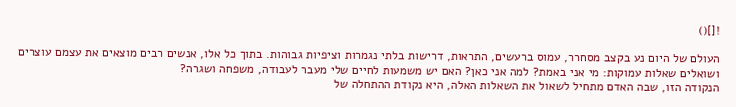![]()

העולם של היום נע בקצב מסחרר, עמוס ברעשים, התראות, דרישות בלתי נגמרות וציפיות גבוהות. בתוך כל אלו, אנשים רבים מוצאים את עצמם עוצרים ושואלים שאלות עמוקות: מי אני באמת? למה אני כאן? האם יש משמעות לחיים שלי מעבר לעבודה, משפחה ושגרה?
הנקודה הזו, שבה האדם מתחיל לשאול את השאלות האלה, היא נקודת ההתחלה של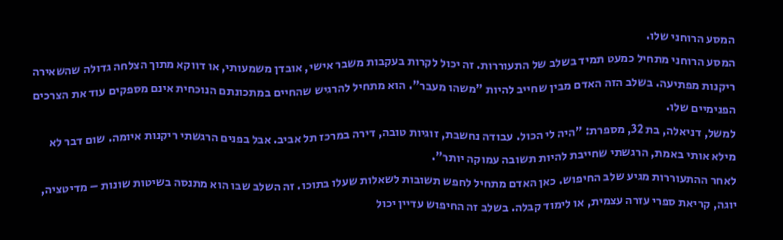המסע הרוחני שלו.
המסע הרוחני מתחיל כמעט תמיד בשלב של התעוררות. זה יכול לקרות בעקבות משבר אישי, אובדן משמעותי, או דווקא מתוך הצלחה גדולה שהשאירה ריקנות מפתיעה. בשלב הזה האדם מבין שחייב להיות "משהו מעבר". הוא מתחיל להרגיש שהחיים במתכונתם הנוכחית אינם מספקים עוד את הצרכים הפנימיים שלו.
למשל, דניאלה, בת 32, מספרת: "היה לי הכול. עבודה נחשבת, זוגיות טובה, דירה במרכז תל אביב. אבל בפנים הרגשתי ריקנות איומה. שום דבר לא מילא אותי באמת, הרגשתי שחייבת להיות תשובה עמוקה יותר".
לאחר ההתעוררות מגיע שלב החיפוש. כאן האדם מתחיל לחפש תשובות לשאלות שעלו בתוכו. זה השלב שבו הוא מתנסה בשיטות שונות – מדיטציה, יוגה, קריאת ספרי עזרה עצמית, או לימוד קבלה. בשלב זה החיפוש עדיין יכול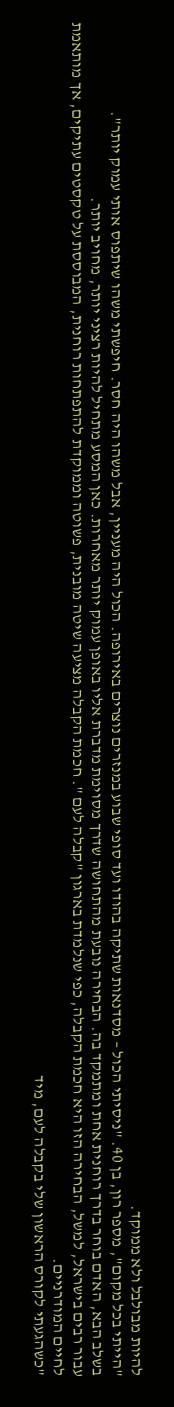להיות מבולבל ולא ממוקד.
"הייתי בכל מקום", מספר רון, בן 40. "ניסיתי הכול – מסדנאות שתיקה בהודו ועד סופי שבוע במנזרים נוצרים באירופה. הכול היה מעניין, אבל משהו היה חסר. חיפשתי משהו שיתפוס אותי עמוק יותר".
בשלב הבא, האדם בוחר בדרך רוחנית אחת ומתמקד בה. הבחירה נובעת מהתחושה שדרך מסוימת מדברת אליו באופן עמוק יותר מאחרות. כאן המסע מתחיל להיות רציני יותר, מחויב יותר.
עבור רבים בישראל, למשל, הבחירה הזו היא חכמת הקבלה, כפי שנלמדת בארגון "קבלה לעם ". חכמת הקבלה מציעה שיטה מובנית, פשוטה וממוקדת להתפתחות רוחנית, המבוססת על טקסטים עתיקים, אך מותאמת לחיים המודרניים.
"כשהגעתי לקורס הראשון שלי בקבלה לעם, מיד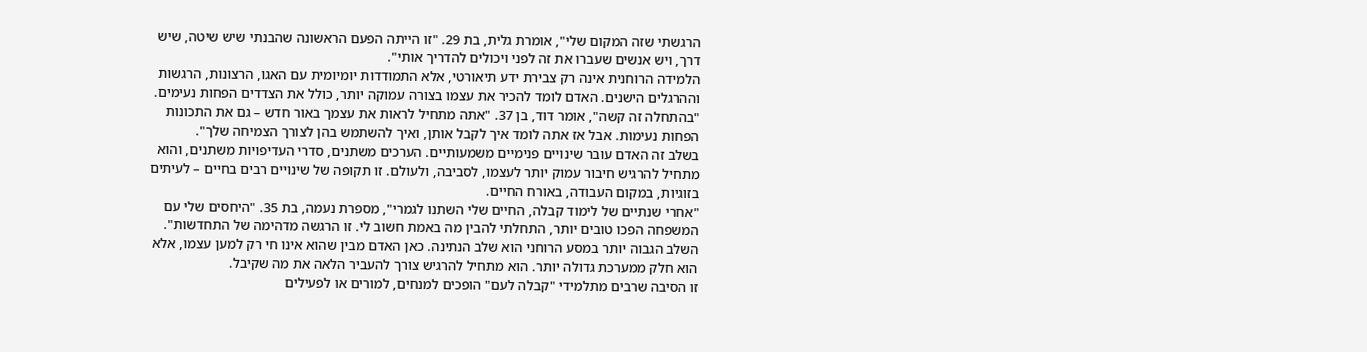הרגשתי שזה המקום שלי", אומרת גלית, בת 29. "זו הייתה הפעם הראשונה שהבנתי שיש שיטה, שיש דרך, ויש אנשים שעברו את זה לפני ויכולים להדריך אותי".
הלמידה הרוחנית אינה רק צבירת ידע תיאורטי, אלא התמודדות יומיומית עם האגו, הרצונות, הרגשות וההרגלים הישנים. האדם לומד להכיר את עצמו בצורה עמוקה יותר, כולל את הצדדים הפחות נעימים.
"בהתחלה זה קשה", אומר דוד, בן 37. "אתה מתחיל לראות את עצמך באור חדש – גם את התכונות הפחות נעימות. אבל אז אתה לומד איך לקבל אותן, ואיך להשתמש בהן לצורך הצמיחה שלך".
בשלב זה האדם עובר שינויים פנימיים משמעותיים. הערכים משתנים, סדרי העדיפויות משתנים, והוא מתחיל להרגיש חיבור עמוק יותר לעצמו, לסביבה, ולעולם. זו תקופה של שינויים רבים בחיים – לעיתים בזוגיות, במקום העבודה, באורח החיים.
"אחרי שנתיים של לימוד קבלה, החיים שלי השתנו לגמרי", מספרת נעמה, בת 35. "היחסים שלי עם המשפחה הפכו טובים יותר, התחלתי להבין מה באמת חשוב לי. זו הרגשה מדהימה של התחדשות".
השלב הגבוה יותר במסע הרוחני הוא שלב הנתינה. כאן האדם מבין שהוא אינו חי רק למען עצמו, אלא הוא חלק ממערכת גדולה יותר. הוא מתחיל להרגיש צורך להעביר הלאה את מה שקיבל.
זו הסיבה שרבים מתלמידי "קבלה לעם" הופכים למנחים, למורים או לפעילים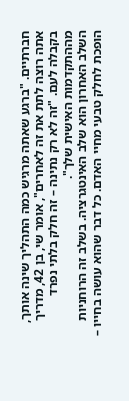חברתיים. "ברגע שאתה מרגיש כמה התהליך שינה אותך, אתה רוצה לתת את זה לאחרים", אומר שי, בן 42, מדריך בקבלה לעם. "זה לא רק נתינה – זה חלק בלתי נפרד מההתקדמות האישית שלך".
השלב האחרון הוא שלב האינטגרציה. בשלב זה הרוחניות הופכת לחלק טבעי מחיי האדם. כל דבר שהוא עושה בחייו –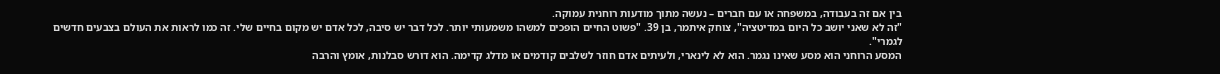בין אם זה בעבודה, במשפחה או עם חברים – נעשה מתוך מודעות רוחנית עמוקה.
"זה לא שאני יושב כל היום במדיטציה", צוחק איתמר, בן 39. "פשוט החיים הופכים למשהו משמעותי יותר. לכל דבר יש סיבה, לכל אדם יש מקום בחיים שלי. זה כמו לראות את העולם בצבעים חדשים לגמרי".
המסע הרוחני הוא מסע שאינו נגמר. הוא לא לינארי, ולעיתים אדם חוזר לשלבים קודמים או מדלג קדימה. הוא דורש סבלנות, אומץ והרבה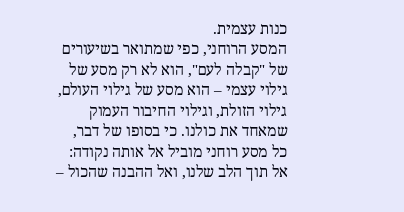כנות עצמית.
המסע הרוחני, כפי שמתואר בשיעורים של "קבלה לעם", הוא לא רק מסע של גילוי עצמי – הוא מסע של גילוי העולם, גילוי הזולת, וגילוי החיבור העמוק שמאחד את כולנו. כי בסופו של דבר, כל מסע רוחני מוביל אל אותה נקודה: אל תוך הלב שלנו, ואל ההבנה שהכול –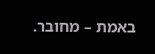באמת – מחובר.